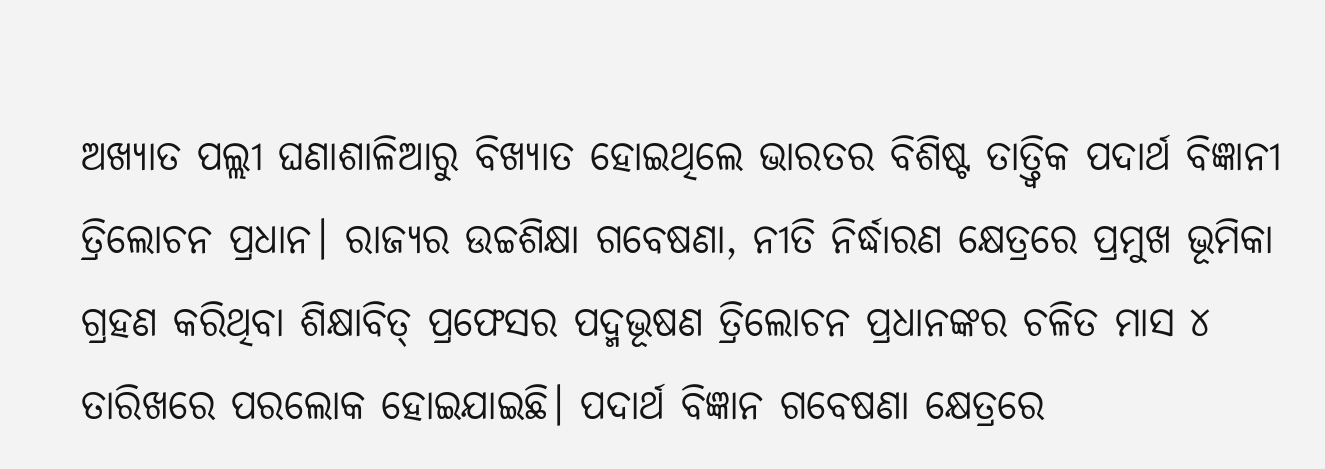ଅଖ୍ୟାତ ପଲ୍ଲୀ ଘଣାଶାଳିଆରୁ ବିଖ୍ୟାତ ହୋଇଥିଲେ ଭାରତର ବିଶିଷ୍ଟ ତାତ୍ତ୍ବିକ ପଦାର୍ଥ ବିଜ୍ଞାନୀ ତ୍ରିଲୋଚନ ପ୍ରଧାନ। ରାଜ୍ୟର ଉଚ୍ଚଶିକ୍ଷା ଗବେଷଣା, ନୀତି ନିର୍ଦ୍ଧାରଣ କ୍ଷେତ୍ରରେ ପ୍ରମୁଖ ଭୂମିକା ଗ୍ରହଣ କରିଥିବା ଶିକ୍ଷାବିତ୍ ପ୍ରଫେସର ପଦ୍ମଭୂଷଣ ତ୍ରିଲୋଚନ ପ୍ରଧାନଙ୍କର ଚଳିତ ମାସ ୪ ତାରିଖରେ ପରଲୋକ ହୋଇଯାଇଛି। ପଦାର୍ଥ ବିଜ୍ଞାନ ଗବେଷଣା କ୍ଷେତ୍ରରେ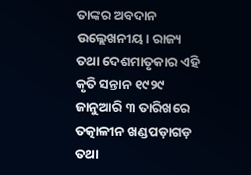ତାଙ୍କର ଅବଦାନ ଉଲ୍ଲେଖନୀୟ। ରାଜ୍ୟ ତଥା ଦେଶମାତୃକାର ଏହି କୃତି ସନ୍ତାନ ୧୯୨୯ ଜାନୁଆରି ୩ ତାରିଖରେ ତତ୍କାଳୀନ ଖଣ୍ଡପଡ଼ାଗଡ଼ ତଥା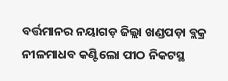ବର୍ତ୍ତମାନର ନୟାଗଡ଼ ଜିଲ୍ଲା ଖଣ୍ଡପଡ଼ା ବ୍ଲକ୍ର ନୀଳମାଧବ କଣ୍ଟିଲୋ ପୀଠ ନିକଟସ୍ଥ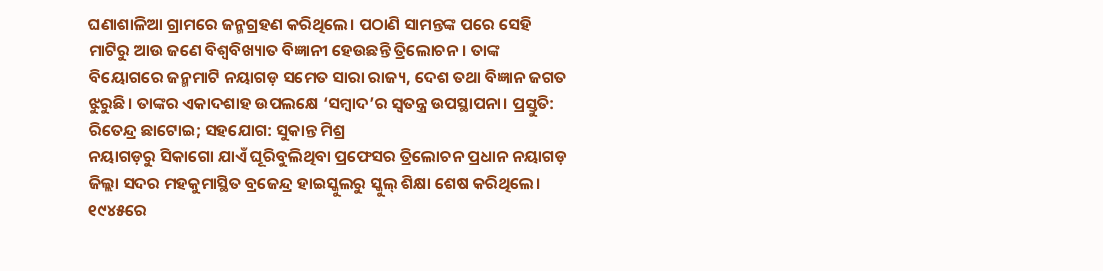ଘଣାଶାଳିଆ ଗ୍ରାମରେ ଜନ୍ମଗ୍ରହଣ କରିଥିଲେ। ପଠାଣି ସାମନ୍ତଙ୍କ ପରେ ସେହି ମାଟିରୁ ଆଉ ଜଣେ ବିଶ୍ବବିଖ୍ୟାତ ବିଜ୍ଞାନୀ ହେଉଛନ୍ତି ତ୍ରିଲୋଚନ। ତାଙ୍କ ବିୟୋଗରେ ଜନ୍ମମାଟି ନୟାଗଡ଼ ସମେତ ସାରା ରାଜ୍ୟ, ଦେଶ ତଥା ବିଜ୍ଞାନ ଜଗତ ଝୁରୁଛି। ତାଙ୍କର ଏକାଦଶାହ ଉପଲକ୍ଷେ ‘ସମ୍ବାଦ’ର ସ୍ବତନ୍ତ୍ର ଉପସ୍ଥାପନା। ପ୍ରସ୍ତୁତି: ରିତେନ୍ଦ୍ର ଛାଟୋଇ; ସହଯୋଗ: ସୁକାନ୍ତ ମିଶ୍ର
ନୟାଗଡ଼ରୁ ସିକାଗୋ ଯାଏଁ ଘୂରିବୁଲିଥିବା ପ୍ରଫେସର ତ୍ରିଲୋଚନ ପ୍ରଧାନ ନୟାଗଡ଼ ଜିଲ୍ଲା ସଦର ମହକୁମାସ୍ଥିତ ବ୍ରଜେନ୍ଦ୍ର ହାଇସ୍କୁଲରୁ ସ୍କୁଲ୍ ଶିକ୍ଷା ଶେଷ କରିଥିଲେ। ୧୯୪୫ରେ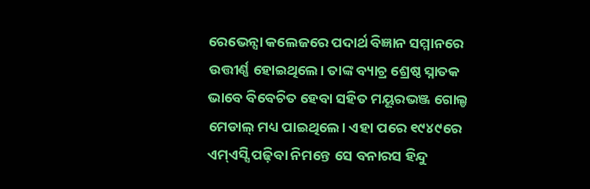ରେଭେନ୍ସା କଲେଜରେ ପଦାର୍ଥ ବିଜ୍ଞାନ ସମ୍ମାନରେ ଉତ୍ତୀର୍ଣ୍ଣ ହୋଇଥିଲେ। ତାଙ୍କ ବ୍ୟାଚ୍ର ଶ୍ରେଷ୍ଠ ସ୍ନାତକ ଭାବେ ବିବେଚିତ ହେବା ସହିତ ମୟୂରଭଞ୍ଜ ଗୋଲ୍ଡ ମେଡାଲ୍ ମଧ୍ୟ ପାଇଥିଲେ। ଏହା ପରେ ୧୯୪୯ରେ ଏମ୍ଏସ୍ସି ପଢ଼ିବା ନିମନ୍ତେ ସେ ବନାରସ ହିନ୍ଦୁ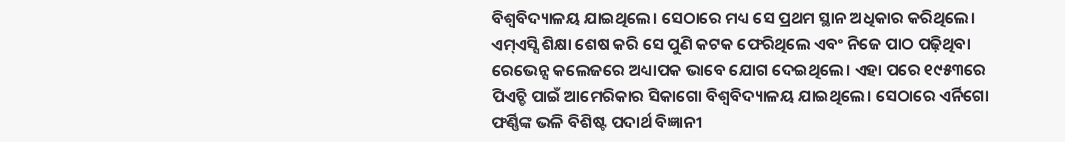ବିଶ୍ବବିଦ୍ୟାଳୟ ଯାଇଥିଲେ। ସେଠାରେ ମଧ୍ୟ ସେ ପ୍ରଥମ ସ୍ଥାନ ଅଧିକାର କରିଥିଲେ। ଏମ୍ଏସ୍ସି ଶିକ୍ଷା ଶେଷ କରି ସେ ପୁଣି କଟକ ଫେରିଥିଲେ ଏବଂ ନିଜେ ପାଠ ପଢ଼ିଥିବା ରେଭେନ୍ସ କଲେଜରେ ଅଧ୍ୟାପକ ଭାବେ ଯୋଗ ଦେଇଥିଲେ। ଏହା ପରେ ୧୯୫୩ରେ ପିଏଚ୍ଡି ପାଇଁ ଆମେରିକାର ସିକାଗୋ ବିଶ୍ବବିଦ୍ୟାଳୟ ଯାଇଥିଲେ। ସେଠାରେ ଏର୍ନିଗୋ ଫର୍ଣ୍ଣିଙ୍କ ଭଳି ବିଶିଷ୍ଟ ପଦାର୍ଥ ବିଜ୍ଞାନୀ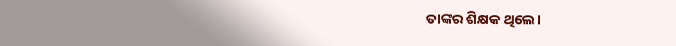ତାଙ୍କର ଶିକ୍ଷକ ଥିଲେ।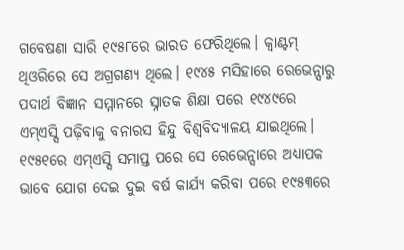ଗବେଷଣା ସାରି ୧୯୫୮ରେ ଭାରତ ଫେରିଥିଲେ। କ୍ବାଣ୍ଟମ୍ ଥିଓରିରେ ସେ ଅଗ୍ରଗଣ୍ୟ ଥିଲେ। ୧୯୪୫ ମସିହାରେ ରେଭେନ୍ସାରୁ ପଦାର୍ଥ ବିଜ୍ଞାନ ସମ୍ମାନରେ ସ୍ନାତକ ଶିକ୍ଷା ପରେ ୧୯୪୯ରେ ଏମ୍ଏସ୍ସି ପଢ଼ିବାକୁ ବନାରସ ହିନ୍ଦୁ ବିଶ୍ବବିଦ୍ୟାଳୟ ଯାଇଥିଲେ। ୧୯୫୧ରେ ଏମ୍ଏସ୍ସି ସମାପ୍ତ ପରେ ସେ ରେଭେନ୍ସାରେ ଅଧ୍ୟାପକ ଭାବେ ଯୋଗ ଦେଇ ଦୁଇ ବର୍ଷ କାର୍ଯ୍ୟ କରିବା ପରେ ୧୯୫୩ରେ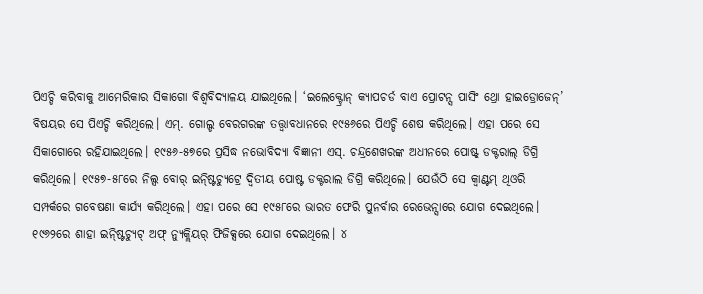ପିଏଚ୍ଡି କରିବାକୁ ଆମେରିକାର ସିକାଗୋ ବିଶ୍ବବିଦ୍ୟାଳୟ ଯାଇଥିଲେ। ‘ଇଲେକ୍ଟ୍ରୋନ୍ କ୍ୟାପଚର୍ଡ ବାଏ ପ୍ରୋଟନ୍ସ ପାସିଂ ଥ୍ରୋ ହାଇଡ୍ରୋଜେନ୍’ ବିଷୟର ସେ ପିଏଚ୍ଡି କରିଥିଲେ। ଏମ୍. ଗୋଲ୍ଡ ବେରଗରଙ୍କ ତତ୍ତ୍ବାବଧାନରେ ୧୯୫୬ରେ ପିଏଚ୍ଡି ଶେଷ କରିଥିଲେ। ଏହା ପରେ ସେ ସିକାଗୋରେ ରହିଯାଇଥିଲେ। ୧୯୫୬-୫୭ରେ ପ୍ରସିଦ୍ଧ ନଭୋବିଦ୍ୟା ବିଜ୍ଞାନୀ ଏସ୍. ଚନ୍ଦ୍ରଶେଖରଙ୍କ ଅଧୀନରେ ପୋଷ୍ଟ୍ ଡକ୍ଟରାଲ୍ ଡିଗ୍ରି କରିଥିଲେ। ୧୯୫୭-୫୮ରେ ନିଲ୍ସ ବୋର୍ ଇନ୍ଷ୍ଟିଚ୍ୟୁଟ୍ରେ ଦ୍ବିତୀୟ ପୋଷ୍ଟ ଡକ୍ଟରାଲ ଡିଗ୍ରି କରିଥିଲେ। ଯେଉଁଠି ସେ କ୍ବାଣ୍ଟମ୍ ଥିଓରି ସମ୍ପର୍କରେ ଗବେଷଣା କାର୍ଯ୍ୟ କରିଥିଲେ। ଏହା ପରେ ସେ ୧୯୫୮ରେ ଭାରତ ଫେରି ପୁନର୍ବାର ରେଭେନ୍ସାରେ ଯୋଗ ଦେଇଥିଲେ। ୧୯୬୨ରେ ଶାହା ଇନ୍ଷ୍ଟିଚ୍ୟୁଟ୍ ଅଫ୍ ନ୍ୟୁକ୍ଲିୟର୍ ଫିଜିକ୍ସରେ ଯୋଗ ଦେଇଥିଲେ। ୪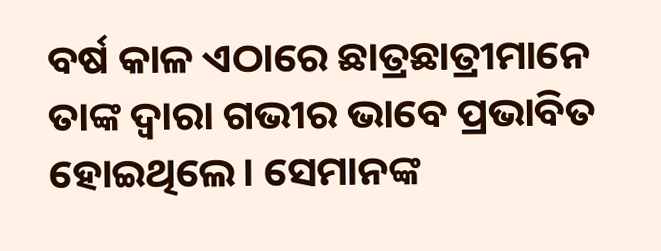ବର୍ଷ କାଳ ଏଠାରେ ଛାତ୍ରଛାତ୍ରୀମାନେ ତାଙ୍କ ଦ୍ବାରା ଗଭୀର ଭାବେ ପ୍ରଭାବିତ ହୋଇଥିଲେ। ସେମାନଙ୍କ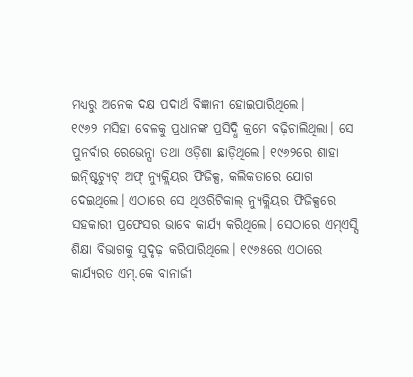ମଧ୍ୟରୁ ଅନେକ ଦକ୍ଷ ପଦାର୍ଥ ବିଜ୍ଞାନୀ ହୋଇପାରିଥିଲେ।
୧୯୬୨ ମସିହା ବେଳକୁ ପ୍ରଧାନଙ୍କ ପ୍ରସିଦ୍ଧି କ୍ରମେ ବଢ଼ିଚାଲିଥିଲା। ସେ ପୁନର୍ବାର ରେଭେନ୍ସା ତଥା ଓଡ଼ିଶା ଛାଡ଼ିଥିଲେ। ୧୯୬୨ରେ ଶାହା ଇନ୍ଷ୍ଟିଚ୍ୟୁଟ୍ ଅଫ୍ ନ୍ୟୁକ୍ଲିୟର ଫିଜିକ୍ସ, କଲିକତାରେ ଯୋଗ ଦେଇଥିଲେ। ଏଠାରେ ସେ ଥିଓରିଟିକାଲ୍ ନ୍ୟୁକ୍ଲିୟର ଫିଜିକ୍ସରେ ସହକାରୀ ପ୍ରଫେସର ଭାବେ କାର୍ଯ୍ୟ କରିଥିଲେ। ସେଠାରେ ଏମ୍ଏସ୍ସି ଶିକ୍ଷା ବିଭାଗକୁ ସୁଦୃଢ଼ କରିପାରିଥିଲେ। ୧୯୬୫ରେ ଏଠାରେ କାର୍ଯ୍ୟରତ ଏମ୍.କେ ବାନାର୍ଜୀ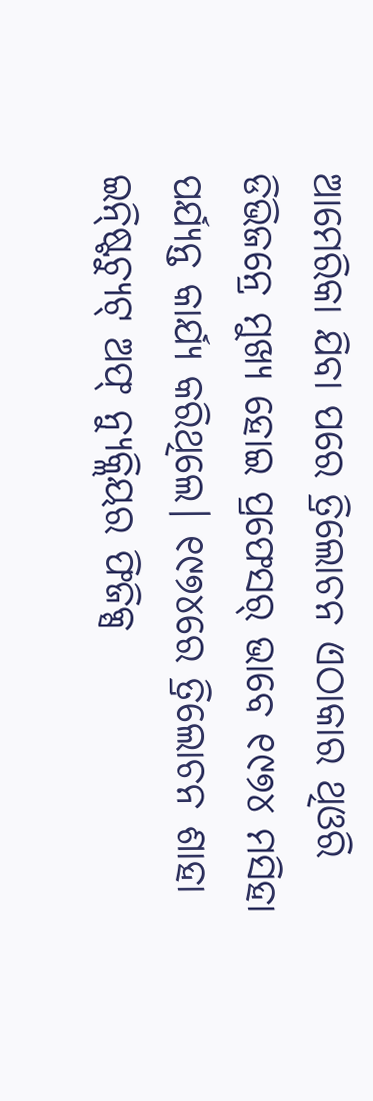ଆମେରିକା ଯିବା ପରେ ତ୍ରିଲୋଚନ ଏଠାକାର ଥିଓରି ଡିଭିଜନ୍ରେ ମୁଖ୍ୟ ହୋଇ ପ୍ରଫେସର୍ ଭାବେ ୧୯୭୪ ମସିହା ପର୍ଯ୍ୟନ୍ତ କାର୍ଯ୍ୟ କରିଥିଲେ। ୧୯୭୪ରେ ତ୍ରିଲୋଚନ ଶାହା ଇନ୍ଷ୍ଟିଚ୍ୟୁଟ୍ ଅଫ୍ ନ୍ୟୁକ୍ଲିୟର ଫିଜିକ୍ସ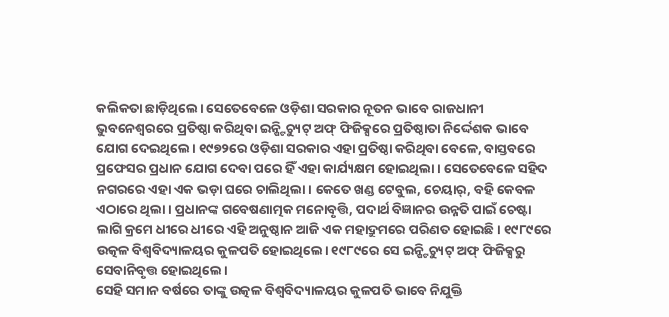କଲିକତା ଛାଡ଼ିଥିଲେ। ସେତେବେଳେ ଓଡ଼ିଶା ସରକାର ନୂତନ ଭାବେ ରାଜଧାନୀ ଭୁବନେଶ୍ବରରେ ପ୍ରତିଷ୍ଠା କରିଥିବା ଇନ୍ଷ୍ଟିଚ୍ୟୁଟ୍ ଅଫ୍ ଫିଜିକ୍ସରେ ପ୍ରତିଷ୍ଠାତା ନିର୍ଦ୍ଦେଶକ ଭାବେ ଯୋଗ ଦେଇଥିଲେ। ୧୯୭୨ରେ ଓଡ଼ିଶା ସରକାର ଏହା ପ୍ରତିଷ୍ଠା କରିଥିବା ବେଳେ, ବାସ୍ତବରେ ପ୍ରଫେସର ପ୍ରଧାନ ଯୋଗ ଦେବା ପରେ ହିଁ ଏହା କାର୍ଯ୍ୟକ୍ଷମ ହୋଇଥିଲା। ସେତେବେଳେ ସହିଦ ନଗରରେ ଏହା ଏକ ଭଡ଼ା ଘରେ ଚାଲିଥିଲା। କେତେ ଖଣ୍ଡ ଟେବୁଲ, ଚେୟାର୍, ବହି କେବଳ ଏଠାରେ ଥିଲା। ପ୍ରଧାନଙ୍କ ଗବେଷଣାତ୍ମକ ମନୋବୃତ୍ତି, ପଦାର୍ଥ ବିଜ୍ଞାନର ଉନ୍ନତି ପାଇଁ ଚେଷ୍ଟା ଲାଗି କ୍ରମେ ଧୀରେ ଧୀରେ ଏହି ଅନୁଷ୍ଠାନ ଆଜି ଏକ ମହାଦ୍ରୁମରେ ପରିଣତ ହୋଇଛି। ୧୯୮୯ରେ ଉତ୍କଳ ବିଶ୍ବବିଦ୍ୟାଳୟର କୁଳପତି ହୋଇଥିଲେ। ୧୯୮୯ରେ ସେ ଇନ୍ଷ୍ଟିଚ୍ୟୁଟ୍ ଅଫ୍ ଫିଜିକ୍ସରୁ ସେବାନିବୃତ୍ତ ହୋଇଥିଲେ।
ସେହି ସମାନ ବର୍ଷରେ ତାଙ୍କୁ ଉତ୍କଳ ବିଶ୍ବବିଦ୍ୟାଳୟର କୁଳପତି ଭାବେ ନିଯୁକ୍ତି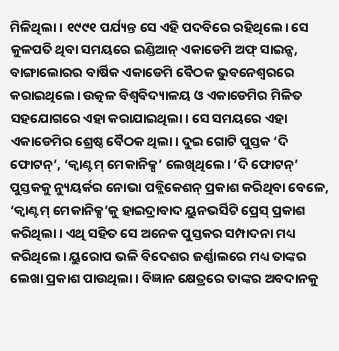ମିଳିଥିଲା। ୧୯୯୧ ପର୍ଯ୍ୟନ୍ତ ସେ ଏହି ପଦବିରେ ରହିଥିଲେ। ସେ କୁଳପତି ଥିବା ସମୟରେ ଇଣ୍ଡିଆନ୍ ଏକାଡେମି ଅଫ୍ ସାଇନ୍ସ, ବାଙ୍ଗାଲୋରର ବାର୍ଷିକ ଏକାଡେମି ବୈଠକ ଭୁବନେଶ୍ବରରେ କରାଇଥିଲେ। ଉତ୍କଳ ବିଶ୍ବବିଦ୍ୟାଳୟ ଓ ଏକାଡେମିର ମିଳିତ ସହଯୋଗରେ ଏହା କରାଯାଇଥିଲା। ସେ ସମୟରେ ଏହା ଏକାଡେମିର ଶ୍ରେଷ୍ଠ ବୈଠକ ଥିଲା। ଦୁଇ ଗୋଟି ପୁସ୍ତକ ‘ଦି ଫୋଟନ୍’, ‘କ୍ବାଣ୍ଟମ୍ ମେକାନିକ୍ସ’ ଲେଖିଥିଲେ। ‘ଦି ଫୋଟନ୍’ ପୁସ୍ତକକୁ ନ୍ୟୁୟର୍କର ନୋଭା ପବ୍ଲିକେଶନ୍ ପ୍ରକାଶ କରିଥିବା ବେଳେ, ‘କ୍ବାଣ୍ଟମ୍ ମେକାନିକ୍ସ’କୁ ହାଇଦ୍ରାବାଦ ୟୁନଭର୍ସିଟି ପ୍ରେସ୍ ପ୍ରକାଶ କରିଥିଲା। ଏଥି ସହିତ ସେ ଅନେକ ପୁସ୍ତକର ସମ୍ପାଦନା ମଧ୍ୟ କରିଥିଲେ। ୟୁରୋପ ଭଳି ବିଦେଶର ଜର୍ଣ୍ଣାଲରେ ମଧ୍ୟ ତାଙ୍କର ଲେଖା ପ୍ରକାଶ ପାଉଥିଲା। ବିଜ୍ଞାନ କ୍ଷେତ୍ରରେ ତାଙ୍କର ଅବଦାନକୁ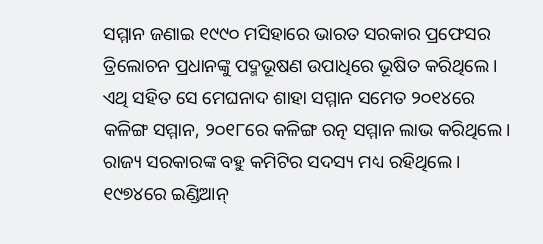ସମ୍ମାନ ଜଣାଇ ୧୯୯୦ ମସିହାରେ ଭାରତ ସରକାର ପ୍ରଫେସର ତ୍ରିଲୋଚନ ପ୍ରଧାନଙ୍କୁ ପଦ୍ମଭୂଷଣ ଉପାଧିରେ ଭୂଷିତ କରିଥିଲେ। ଏଥି ସହିତ ସେ ମେଘନାଦ ଶାହା ସମ୍ମାନ ସମେତ ୨୦୧୪ରେ କଳିଙ୍ଗ ସମ୍ମାନ, ୨୦୧୮ରେ କଳିଙ୍ଗ ରତ୍ନ ସମ୍ମାନ ଲାଭ କରିଥିଲେ। ରାଜ୍ୟ ସରକାରଙ୍କ ବହୁ କମିଟିର ସଦସ୍ୟ ମଧ୍ୟ ରହିଥିଲେ। ୧୯୭୪ରେ ଇଣ୍ଡିଆନ୍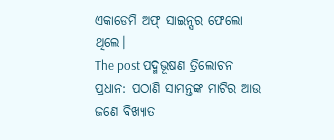ଏକାଡେମି ଅଫ୍ ସାଇନ୍ସର ଫେଲୋ ଥିଲେ।
The post ପଦ୍ମଭୂଷଣ ତ୍ରିଲୋଚନ ପ୍ରଧାନ: ପଠାଣି ସାମନ୍ତଙ୍କ ମାଟିର ଆଉ ଜଣେ ବିଖ୍ୟାତ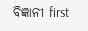ବିଜ୍ଞାନୀ first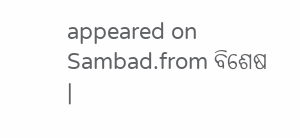appeared on Sambad.from ବିଶେଷ |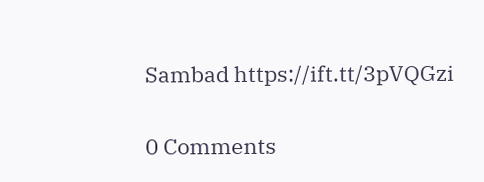Sambad https://ift.tt/3pVQGzi


0 Comments